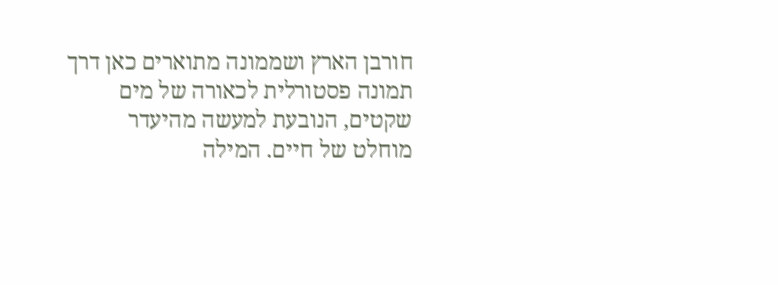חורבן הארץ ושממונה מתוארים כאן דרך תמונה פסטורלית לכאורה של מים שקטים, הנובעת למעשה מהיעדר מוחלט של חיים. המילה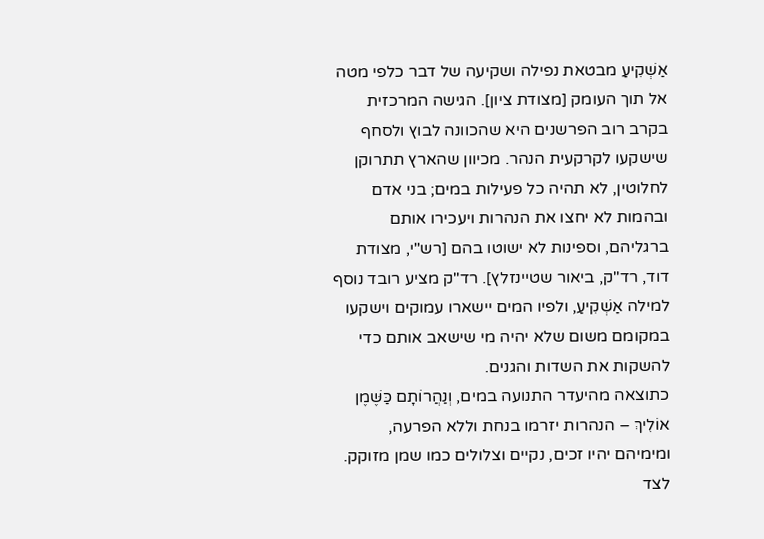אַשְׁקִיעַ מבטאת נפילה ושקיעה של דבר כלפי מטה אל תוך העומק [מצודת ציון]. הגישה המרכזית בקרב רוב הפרשנים היא שהכוונה לבוץ ולסחף שישקעו לקרקעית הנהר. מכיוון שהארץ תתרוקן לחלוטין, לא תהיה כל פעילות במים; בני אדם ובהמות לא יחצו את הנהרות ויעכירו אותם ברגליהם, וספינות לא ישוטו בהם [רש"י, מצודת דוד, רד"ק, ביאור שטיינזלץ]. רד"ק מציע רובד נוסף למילה אַשְׁקִיעַ, ולפיו המים יישארו עמוקים וישקעו במקומם משום שלא יהיה מי שישאב אותם כדי להשקות את השדות והגנים.
כתוצאה מהיעדר התנועה במים, וְנַהֲרוֹתָם כַּשֶּׁמֶן אוֹלִיךְ – הנהרות יזרמו בנחת וללא הפרעה, ומימיהם יהיו זכים, נקיים וצלולים כמו שמן מזוקק. לצד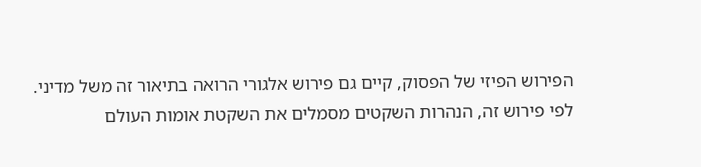הפירוש הפיזי של הפסוק, קיים גם פירוש אלגורי הרואה בתיאור זה משל מדיני. לפי פירוש זה, הנהרות השקטים מסמלים את השקטת אומות העולם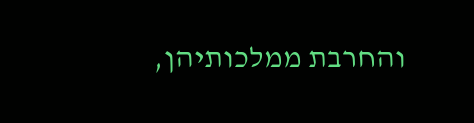והחרבת ממלכותיהן,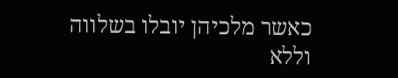כאשר מלכיהן יובלו בשלווה וללא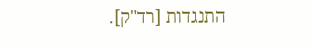התנגדות [רד"ק].